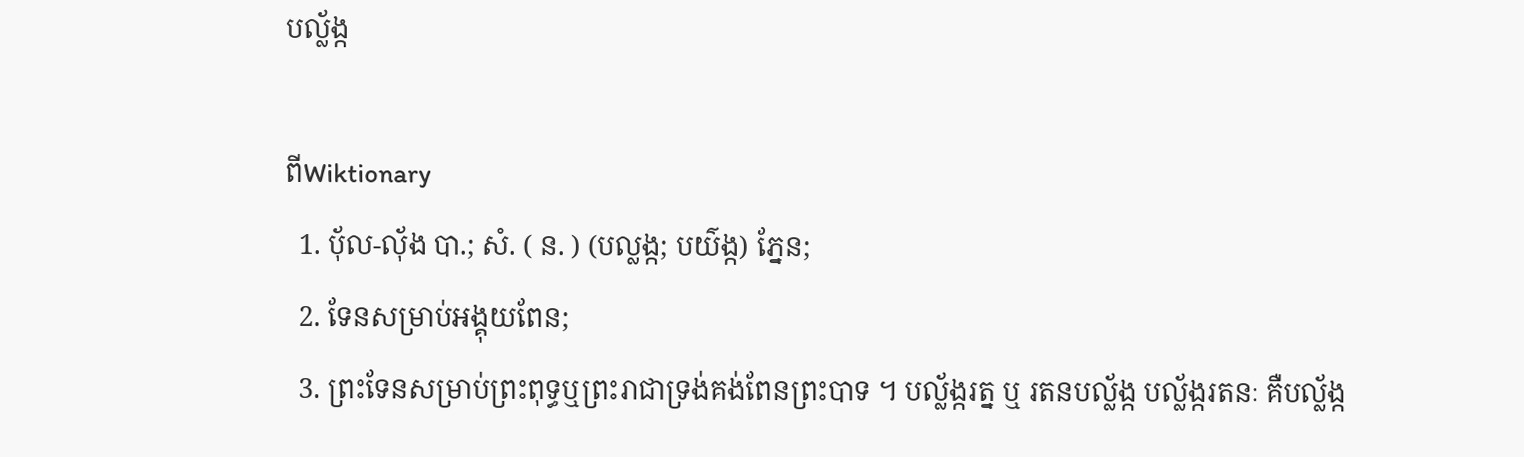បល្ល័ង្ក

ពីWiktionary
  1. ប៉័ល-ល៉័ង បា.; សំ. ( ន. ) (បល្លង្ក; បយ៌ង្ក) ភ្នែន;
  2. ទែនសម្រាប់អង្គុយពែន;
  3. ព្រះទែនសម្រាប់ព្រះពុទ្ធឬព្រះរាជាទ្រង់គង់ពែនព្រះបាទ ។ បល្ល័ង្ករត្ន ឬ រតនបល្ល័ង្ក បល្ល័ង្ករតនៈ គឺបល្ល័ង្ក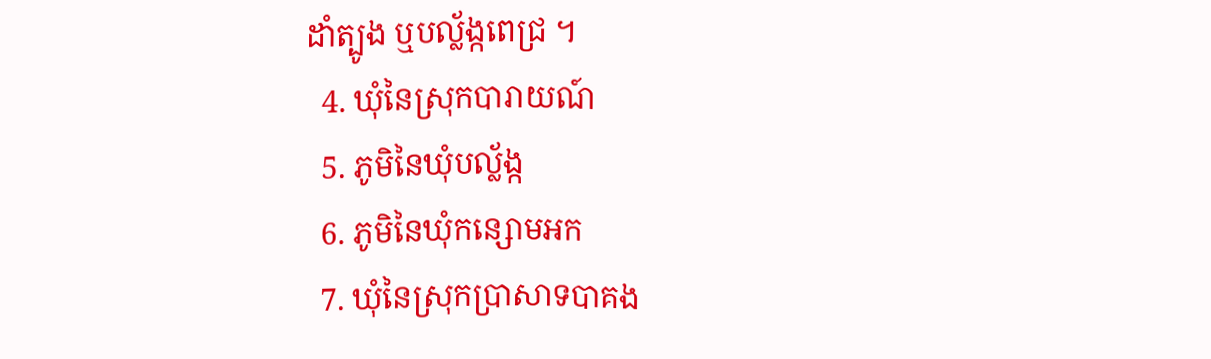ដាំត្បូង ឬបល្ល័ង្កពេជ្រ ។
  4. ឃុំនៃស្រុកបារាយណ៍
  5. ភូមិនៃឃុំបល្ល័ង្ក
  6. ភូមិនៃឃុំកន្សោមអក
  7. ឃុំនៃស្រុកប្រាសាទបាគង